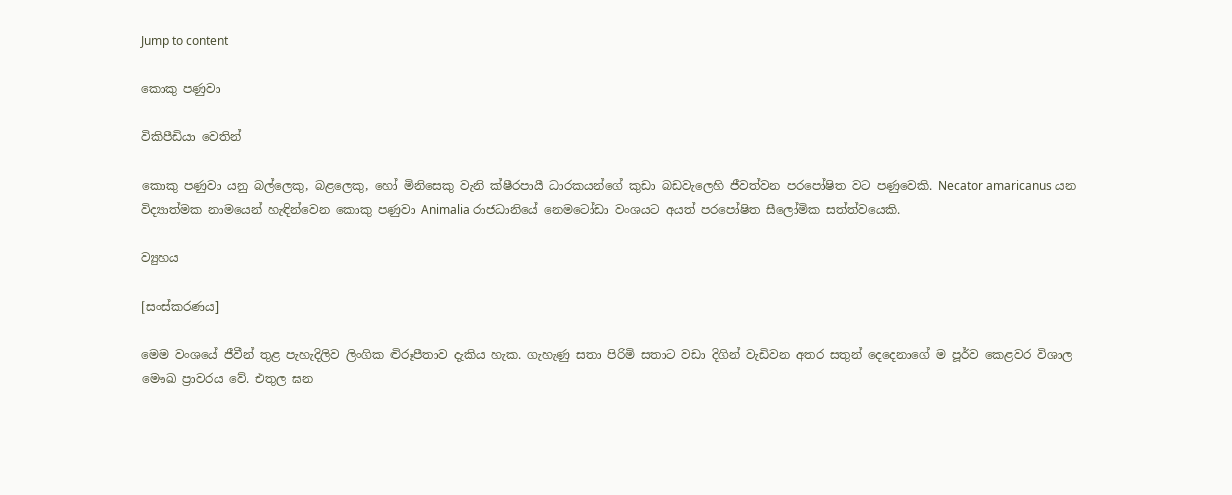Jump to content

කොකු පණුවා

විකිපීඩියා වෙතින්

කොකු පණුවා යනු බල්ලෙකු, බළලෙකු, හෝ මිනිසෙකු වැනි ක්ෂීරපායී ධාරකයන්ගේ කුඩා බඩවැලෙහි ජීවත්වන පරපෝෂිත වට පණුවෙකි. Necator amaricanus යන විද්‍යාත්මක නාමයෙන් හැඳින්වෙන කොකු පණුවා Animalia රාජධානියේ නෙමටෝඩා වංශයට අයත් පරපෝෂිත සීලෝමික සත්ත්වයෙකි.

ව්‍යුහය

[සංස්කරණය]

මෙම වංශයේ ජීවීන් තුළ පැහැදිලිව ලිංගික ද්‍විරූපීතාව දැකිය හැක. ගැහැණු සතා පිරිමි සතාට වඩා දිගින් වැඩිවන අතර සතුන් දෙදෙනාගේ ම පූර්ව කෙළවර විශාල මෞඛ ප්‍රාවරය වේ. එතුල ඝන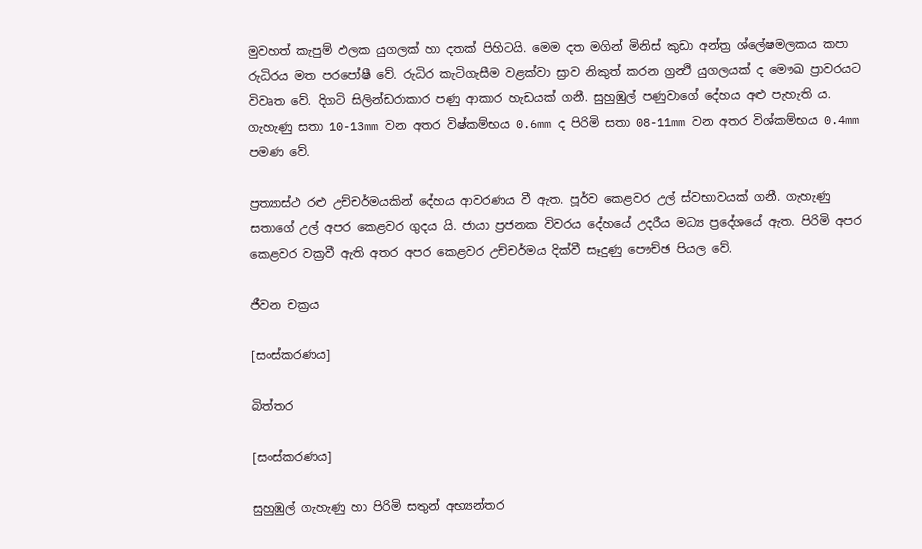මුවහත් කැපුම් ඵලක යුගලක් හා දතක් පිහිටයි. මෙම දත මගින් මිනිස් කුඩා අන්ත්‍ර ශ්ලේෂමලකය කපා රුධිරය මත පරපෝෂී වේ. රුධිර කැටිගැසීම වළක්වා ස්‍රාව නිකුත් කරන ග්‍රන්‍ථි යුගලයක් ද මෞඛ ප්‍රාවරයට විවෘත වේ. දිගටි සිලින්ඩරාකාර පණු ආකාර හැඩයක් ගනී. සුහුඹුල් පණුවාගේ දේහය අළු පැහැති ය. ගැහැණු සතා 10-13mm වන අතර විෂ්කම්භය 0.6mm ද පිරිමි සතා 08-11mm වන අතර විශ්කම්භය 0.4mm පමණ වේ.

ප්‍රත්‍යාස්ථ රළු උච්චර්මයකින් දේහය ආවරණය වී ඇත. පූර්ව කෙළවර උල් ස්‍වභාවයක් ගනී. ගැහැණු සතාගේ උල් අපර කෙළවර ගුදය යි. ජායා ප්‍රජනක විවරය දේහයේ උදරීය මධ්‍ය ප්‍රදේශයේ ඇත. පිරිමි අපර කෙළවර වක්‍රවී ඇති අතර අපර කෙළවර උච්චර්මය දික්වී සෑදුණු පෞච්ඡ පියල වේ.

ජීවන චක්‍රය

[සංස්කරණය]

බිත්තර

[සංස්කරණය]

සුහුඹුල් ගැහැණු හා පිරිමි සතුන් අභ්‍යන්තර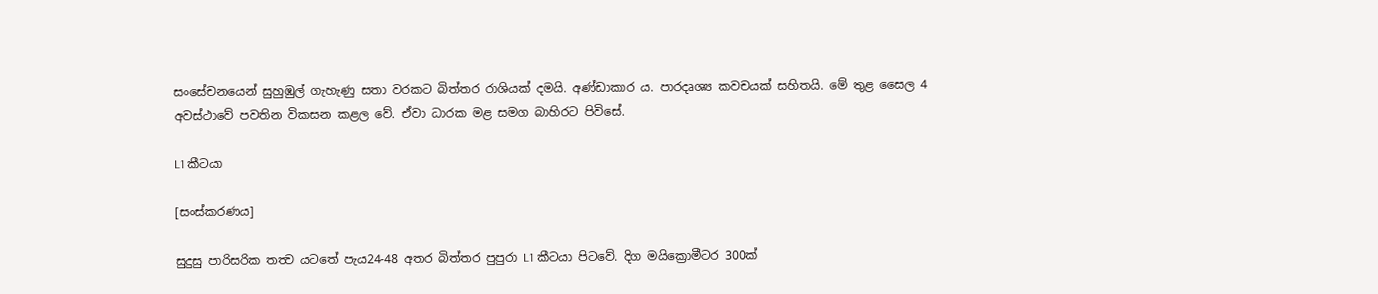සංසේචනයෙන් සුහුඹුල් ගැහැණු සතා වරකට බිත්තර රාශියක් දමයි. අණ්ඩාකාර ය. පාරදෘශ්‍ය කවචයක් සහිතයි. මේ තුළ සෛල 4 අවස්ථාවේ පවතින විකසන කළල වේ. ඒවා ධාරක මළ සමග බාහිරට පිවිසේ.

L1 කීටයා

[සංස්කරණය]

සුදුසු පාරිසරික තත්‍ව යටතේ පැය24-48 අතර බිත්තර පුපුරා L1 කීටයා පිටවේ. දිග මයික්‍රොමීටර 300ක්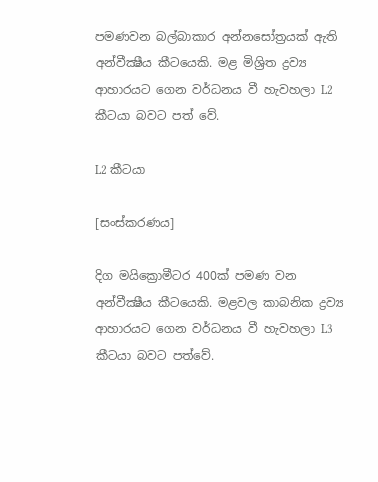පමණවන බල්බාකාර අන්නසෝත්‍රයක් ඇති අන්වීක්‍ෂීය කීටයෙකි. මළ මිශ්‍රිත ද්‍රව්‍ය ආහාරයට ගෙන වර්ධනය වී හැවහලා L2 කීටයා බවට පත් වේ.

L2 කීටයා

[සංස්කරණය]

දිග මයික්‍රොමීටර 400ක් පමණ වන අන්වීක්‍ෂීය කීටයෙකි. මළවල කාබනික ද්‍රව්‍ය ආහාරයට ගෙන වර්ධනය වී හැවහලා L3 කීටයා බවට පත්වේ.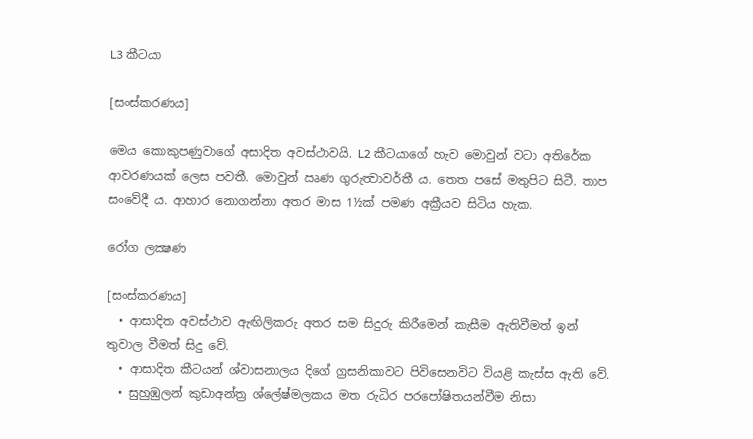L3 කීටයා

[සංස්කරණය]

මෙය කොකුපණුවාගේ අසාදිත අවස්ථාවයි. L2 කීටයාගේ හැව මොවුන් වටා අතිරේක ආවරණයක් ලෙස පවතී. මොවුන් ඍණ ගුරුත්‍වාවර්තී ය. තෙත පසේ මතුපිට සිටී. තාප සංවේදී ය. ආහාර නොගන්නා අතර මාස 1½ක් පමණ අක්‍රීයව සිටිය හැක.

රෝග ලක්‍ෂණ

[සංස්කරණය]
  • ආසාදිත අවස්ථාව ඇඟිලිකරු අතර සම සිදුරු කිරීමෙන් කැසීම ඇතිවීමත් ඉන් තුවාල වීමත් සිදු වේ.
  • ආසාදිත කීටයන් ශ්වාසනාලය දිගේ ග්‍රසනිකාවට පිවිසෙනවිට වියළි කැස්ස ඇති වේ.
  • සුහුඹුලන් කුඩාඅන්ත්‍ර ශ්ලේෂ්මලකය මත රුධිර පරපෝෂිතයන්වීම නිසා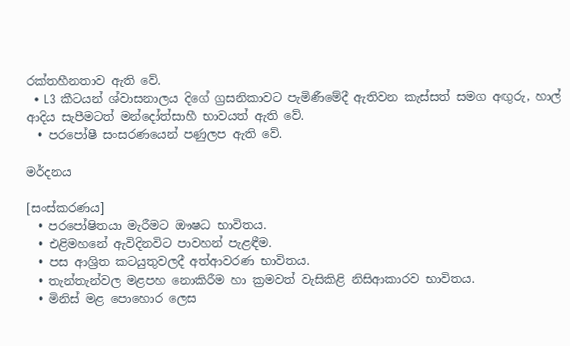රක්තහීනතාව ඇති වේ.
  • L3 කීටයන් ශ්වාසනාලය දිගේ ග්‍රසනිකාවට පැමිණීමේදී ඇතිවන කැස්සත් සමග අඟුරු, හාල් ආදිය සැපීමටත් මන්දෝත්සාහී භාවයත් ඇති වේ.
  • පරපෝෂී සංසරණයෙන් පණුලප ඇති වේ.

මර්දනය

[සංස්කරණය]
  • පරපෝෂිතයා මැරීමට ඖෂධ භාවිතය.
  • එළිමහනේ ඇවිදිනවිට පාවහන් පැළඳීම.
  • පස ආශ්‍රිත කටයුතුවලදී අත්ආවරණ භාවිතය.
  • තැන්තැන්වල මළපහ නොකිරීම හා ක්‍රමවත් වැසිකිළි නිසිආකාරව භාවිතය.
  • මිනිස් මළ පොහොර ලෙස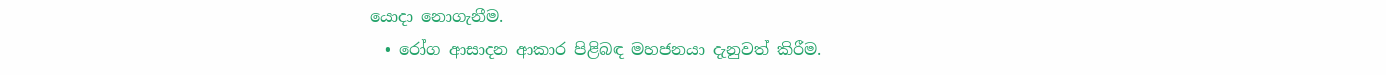යොදා නොගැනීම.
  • රෝග ආසාදන ආකාර පිළිබඳ මහජනයා දැනුවත් කිරීම.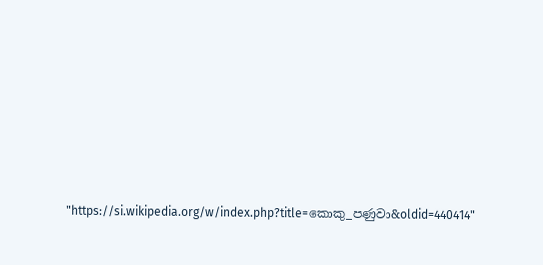"https://si.wikipedia.org/w/index.php?title=කොකු_පණුවා&oldid=440414"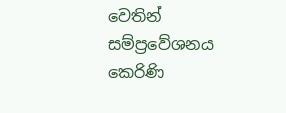වෙතින් සම්ප්‍රවේශනය කෙරිණි